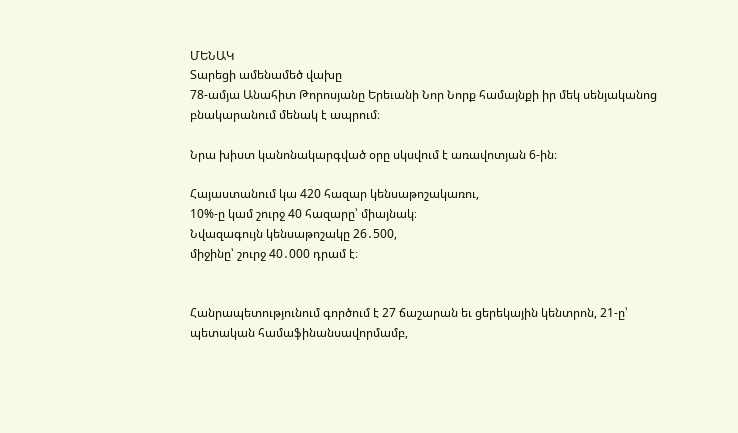ՄԵՆԱԿ
Տարեցի ամենամեծ վախը
78-ամյա Անահիտ Թորոսյանը Երեւանի Նոր Նորք համայնքի իր մեկ սենյականոց բնակարանում մենակ է ապրում։

Նրա խիստ կանոնակարգված օրը սկսվում է առավոտյան 6-ին։

Հայաստանում կա 420 հազար կենսաթոշակառու,
10%-ը կամ շուրջ 40 հազարը՝ միայնակ։
Նվազագույն կենսաթոշակը 26․500,
միջինը՝ շուրջ 40․000 դրամ է։


Հանրապետությունում գործում է 27 ճաշարան եւ ցերեկային կենտրոն, 21-ը՝ պետական համաֆինանսավորմամբ,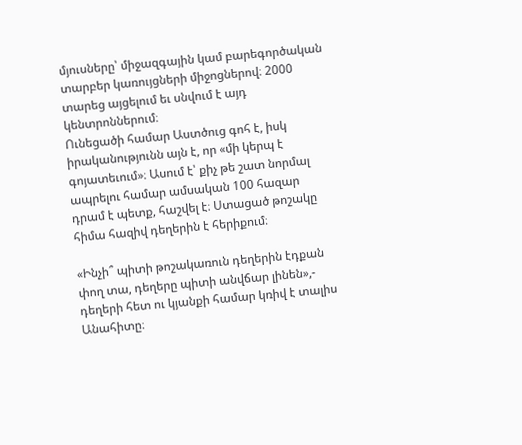մյուսները՝ միջազգային կամ բարեգործական տարբեր կառույցների միջոցներով։ 2000 տարեց այցելում եւ սնվում է այդ կենտրոններում։
Ունեցածի համար Աստծուց գոհ է, իսկ իրականությունն այն է, որ «մի կերպ է գոյատեւում»։ Ասում է՝ քիչ թե շատ նորմալ ապրելու համար ամսական 100 հազար դրամ է պետք, հաշվել է։ Ստացած թոշակը հիմա հազիվ դեղերին է հերիքում։

«Ինչի՞ պիտի թոշակառուն դեղերին էդքան փող տա, դեղերը պիտի անվճար լինեն»,- դեղերի հետ ու կյանքի համար կռիվ է տալիս Անահիտը։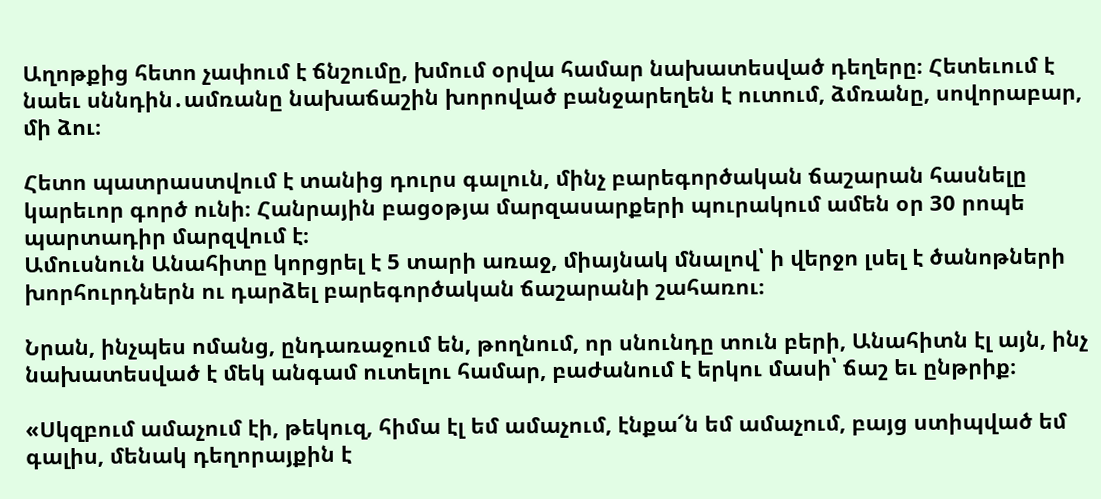Աղոթքից հետո չափում է ճնշումը, խմում օրվա համար նախատեսված դեղերը։ Հետեւում է նաեւ սննդին․ամռանը նախաճաշին խորոված բանջարեղեն է ուտում, ձմռանը, սովորաբար, մի ձու։

Հետո պատրաստվում է տանից դուրս գալուն, մինչ բարեգործական ճաշարան հասնելը կարեւոր գործ ունի։ Հանրային բացօթյա մարզասարքերի պուրակում ամեն օր 30 րոպե պարտադիր մարզվում է։
Ամուսնուն Անահիտը կորցրել է 5 տարի առաջ, միայնակ մնալով՝ ի վերջո լսել է ծանոթների խորհուրդներն ու դարձել բարեգործական ճաշարանի շահառու։

Նրան, ինչպես ոմանց, ընդառաջում են, թողնում, որ սնունդը տուն բերի, Անահիտն էլ այն, ինչ նախատեսված է մեկ անգամ ուտելու համար, բաժանում է երկու մասի՝ ճաշ եւ ընթրիք։

«Սկզբում ամաչում էի, թեկուզ, հիմա էլ եմ ամաչում, էնքա՜ն եմ ամաչում, բայց ստիպված եմ գալիս, մենակ դեղորայքին է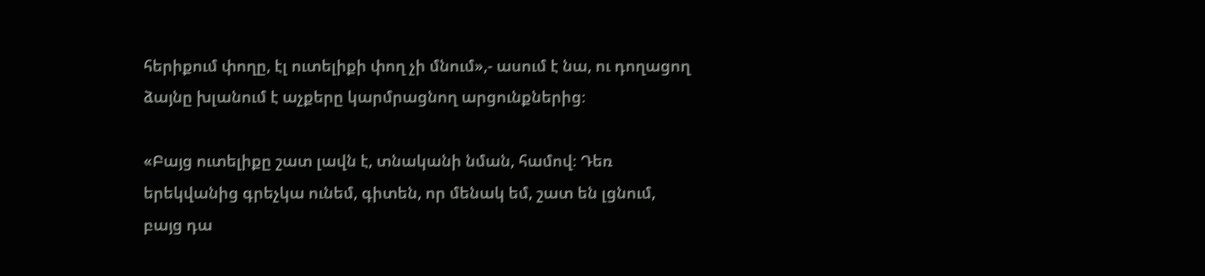հերիքում փողը, էլ ուտելիքի փող չի մնում»,- ասում է նա, ու դողացող ձայնը խլանում է աչքերը կարմրացնող արցունքներից։

«Բայց ուտելիքը շատ լավն է, տնականի նման, համով։ Դեռ երեկվանից գրեչկա ունեմ, գիտեն, որ մենակ եմ, շատ են լցնում, բայց դա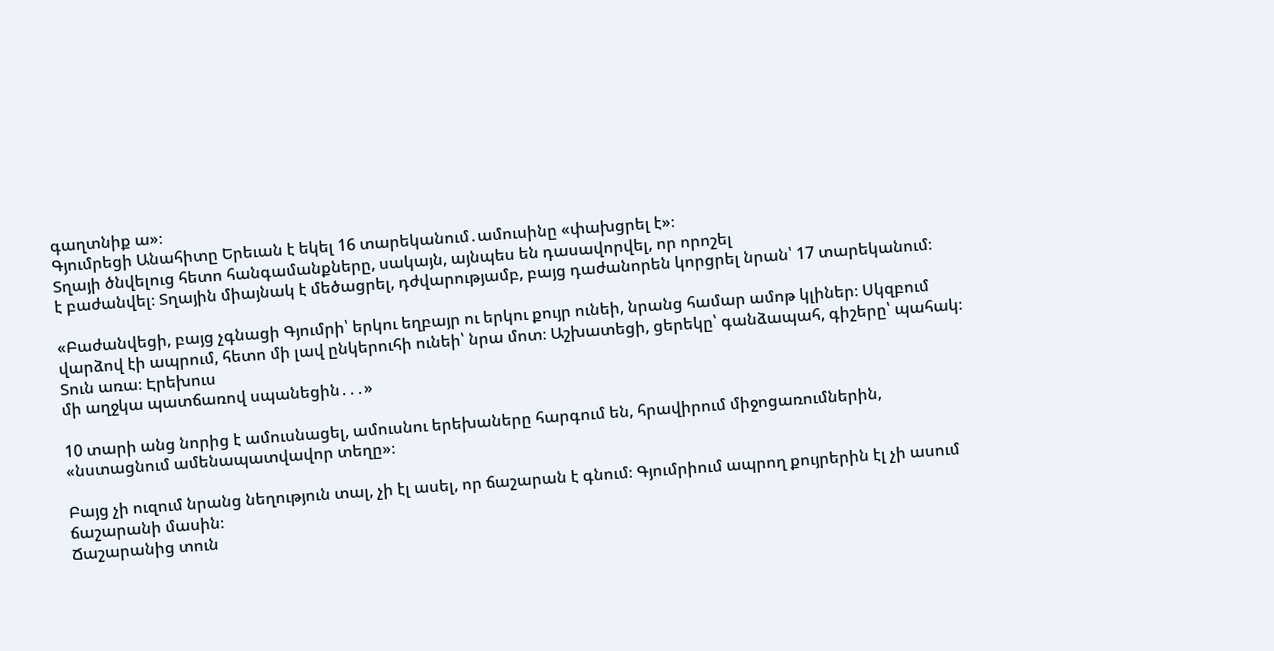գաղտնիք ա»։
Գյումրեցի Անահիտը Երեւան է եկել 16 տարեկանում․ամուսինը «փախցրել է»։
Տղայի ծնվելուց հետո հանգամանքները, սակայն, այնպես են դասավորվել, որ որոշել
է բաժանվել։ Տղային միայնակ է մեծացրել, դժվարությամբ, բայց դաժանորեն կորցրել նրան՝ 17 տարեկանում։

«Բաժանվեցի, բայց չգնացի Գյումրի՝ երկու եղբայր ու երկու քույր ունեի, նրանց համար ամոթ կլիներ։ Սկզբում վարձով էի ապրում, հետո մի լավ ընկերուհի ունեի՝ նրա մոտ։ Աշխատեցի, ցերեկը՝ գանձապահ, գիշերը՝ պահակ։ Տուն առա։ Էրեխուս
մի աղջկա պատճառով սպանեցին․․․»

10 տարի անց նորից է ամուսնացել, ամուսնու երեխաները հարգում են, հրավիրում միջոցառումներին, «նստացնում ամենապատվավոր տեղը»։

Բայց չի ուզում նրանց նեղություն տալ, չի էլ ասել, որ ճաշարան է գնում։ Գյումրիում ապրող քույրերին էլ չի ասում ճաշարանի մասին։
Ճաշարանից տուն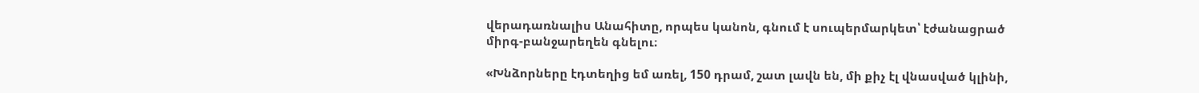վերադառնալիս Անահիտը, որպես կանոն, գնում է սուպերմարկետ՝ էժանացրած միրգ-բանջարեղեն գնելու։

«Խնձորները էդտեղից եմ առել, 150 դրամ, շատ լավն են, մի քիչ էլ վնասված կլինի,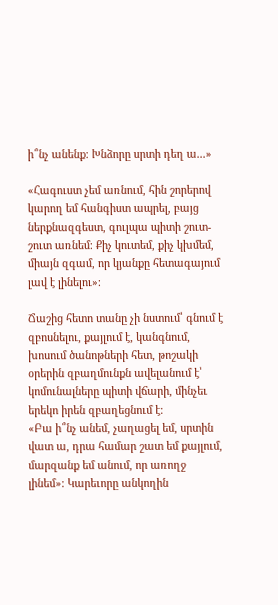ի՞նչ անենք։ Խնձորը սրտի դեղ ա․․․»

«Հագուստ չեմ առնում, հին շորերով կարող եմ հանգիստ ապրել, բայց ներքնազգեստ, գուլպա պիտի շուտ-շուտ առնեմ։ Քիչ կուտեմ, քիչ կխմեմ, միայն զգամ, որ կյանքը հետագայում լավ է լինելու»։

Ճաշից հետո տանը չի նստում՝ գնում է զբոսնելու, քայլում է, կանգնում, խոսում ծանոթների հետ, թոշակի օրերին զբաղմունքն ավելանում է՝ կոմունալները պիտի վճարի, մինչեւ երեկո իրեն զբաղեցնում է։
«Բա ի՞նչ անեմ, չաղացել եմ, սրտին վատ ա, դրա համար շատ եմ քայլում, մարզանք եմ անում, որ առողջ լինեմ»։ Կարեւորը անկողին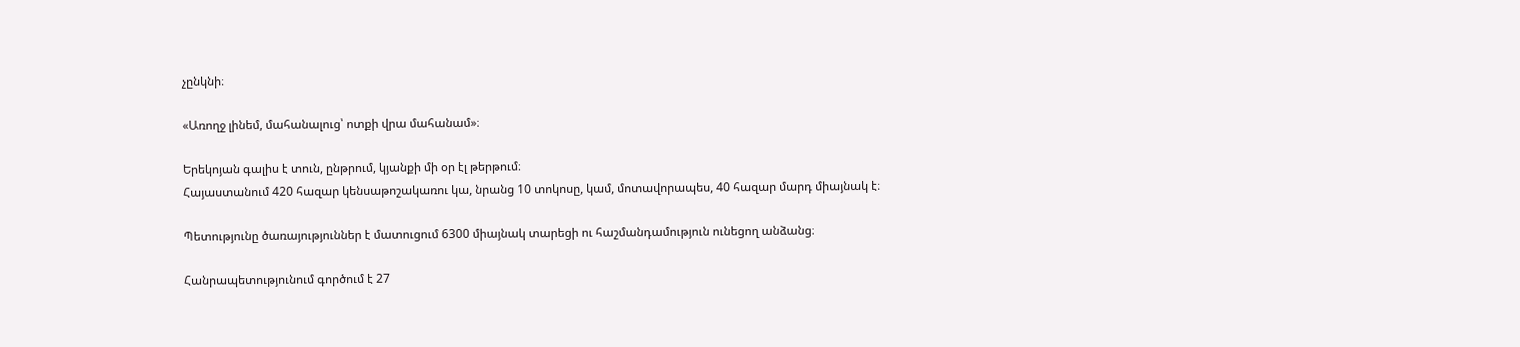չընկնի։

«Առողջ լինեմ, մահանալուց՝ ոտքի վրա մահանամ»։

Երեկոյան գալիս է տուն, ընթրում, կյանքի մի օր էլ թերթում։
Հայաստանում 420 հազար կենսաթոշակառու կա, նրանց 10 տոկոսը, կամ, մոտավորապես, 40 հազար մարդ միայնակ է։

Պետությունը ծառայություններ է մատուցում 6300 միայնակ տարեցի ու հաշմանդամություն ունեցող անձանց։

Հանրապետությունում գործում է 27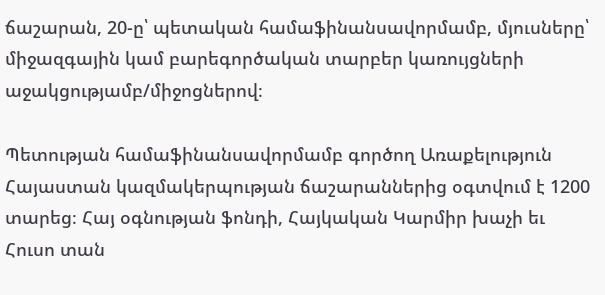ճաշարան, 20-ը՝ պետական համաֆինանսավորմամբ, մյուսները՝ միջազգային կամ բարեգործական տարբեր կառույցների աջակցությամբ/միջոցներով։

Պետության համաֆինանսավորմամբ գործող Առաքելություն Հայաստան կազմակերպության ճաշարաններից օգտվում է 1200 տարեց։ Հայ օգնության ֆոնդի, Հայկական Կարմիր խաչի եւ Հուսո տան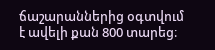ճաշարաններից օգտվում է ավելի քան 800 տարեց։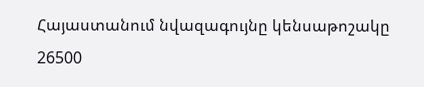Հայաստանում նվազագույնը կենսաթոշակը 26500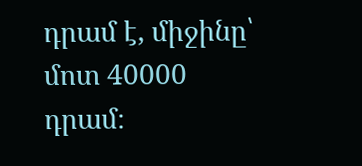դրամ է, միջինը՝ մոտ 40000 դրամ։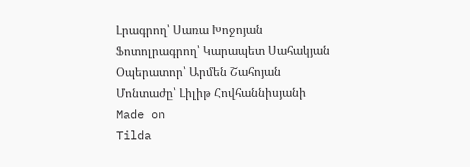Լրագրող՝ Սառա Խոջոյան
Ֆոտոլրագրող՝ Կարապետ Սահակյան
Օպերատոր՝ Արմեն Շահոյան
Մոնտաժը՝ Լիլիթ Հովհաննիսյանի
Made on
Tilda